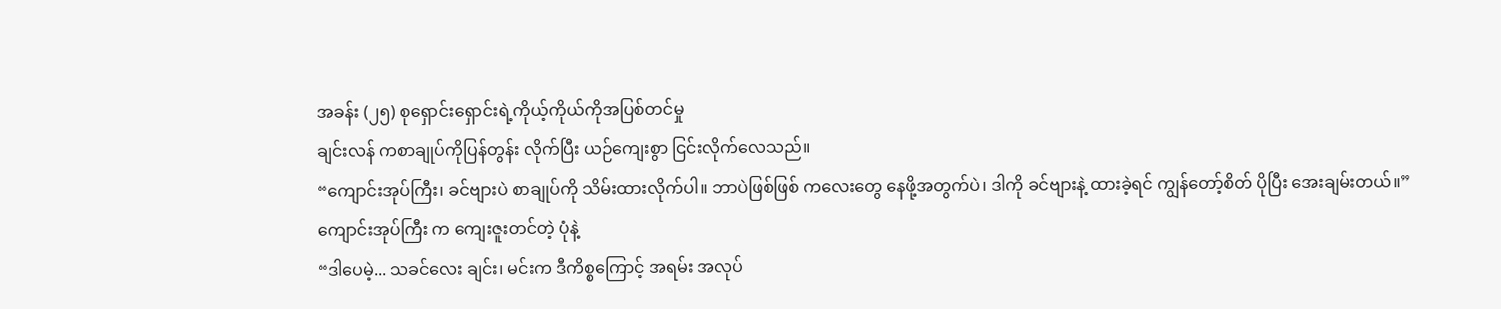အခန်း (၂၅) စုရှောင်းရှောင်းရဲ့ကိုယ့်ကိုယ်ကိုအပြစ်တင်မှု
ချင်းလန် ကစာချုပ်ကိုပြန်တွန်း လိုက်ပြီး ယဉ်ကျေးစွာ ငြင်းလိုက်လေသည်။
“ကျောင်းအုပ်ကြီး၊ ခင်ဗျားပဲ စာချုပ်ကို သိမ်းထားလိုက်ပါ။ ဘာပဲဖြစ်ဖြစ် ကလေးတွေ နေဖို့အတွက်ပဲ၊ ဒါကို ခင်ဗျားနဲ့ ထားခဲ့ရင် ကျွန်တော့်စိတ် ပိုပြီး အေးချမ်းတယ်။”
ကျောင်းအုပ်ကြီး က ကျေးဇူးတင်တဲ့ ပုံနဲ့
“ဒါပေမဲ့... သခင်လေး ချင်း၊ မင်းက ဒီကိစ္စကြောင့် အရမ်း အလုပ်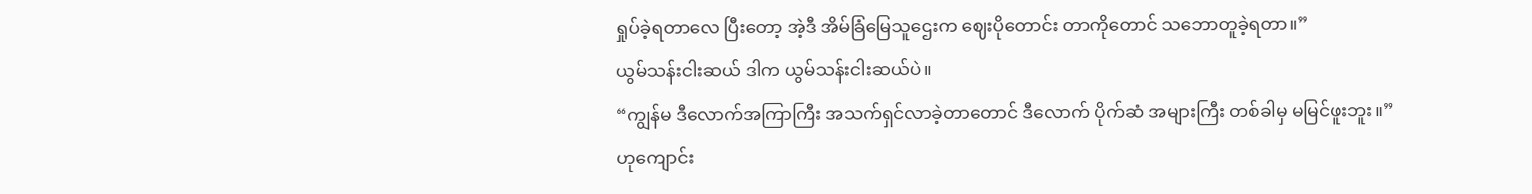ရှုပ်ခဲ့ရတာလေ ပြီးတော့ အဲ့ဒီ အိမ်ခြံမြေသူဌေးက ဈေးပိုတောင်း တာကိုတောင် သဘောတူခဲ့ရတာ။”
ယွမ်သန်းငါးဆယ် ဒါက ယွမ်သန်းငါးဆယ်ပဲ။
“ကျွန်မ ဒီလောက်အကြာကြီး အသက်ရှင်လာခဲ့တာတောင် ဒီလောက် ပိုက်ဆံ အများကြီး တစ်ခါမှ မမြင်ဖူးဘူး။”
ဟုကျောင်း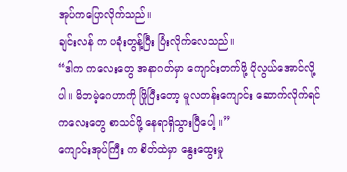အုပ်ကပြောလိုက်သည်။
ချင်းလန် က ပခုံးတွန့်ပြီး ပြံးလိုက်လေသည်။
“ဒါက ကလေးတွေ အနာဂတ်မှာ ကျောင်းတက်ဖို့ ပိုလွယ်အောင်လို့ပါ။ မိဘမဲ့ဂေဟာကို ဖြိုပြီးတော့ မူလတန်းကျောင်း ဆောက်လိုက်ရင် ကလေးတွေ စာသင်ဖို့ နေရာရှိသွားပြီပေါ့ ။”
ကျောင်းအုပ်ကြီး က စိတ်ထဲမှာ နွေးထွေးမှု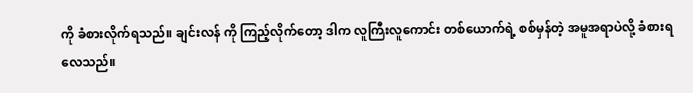ကို ခံစားလိုက်ရသည်။ ချင်းလန် ကို ကြည့်လိုက်တော့ ဒါက လူကြီးလူကောင်း တစ်ယောက်ရဲ့ စစ်မှန်တဲ့ အမူအရာပဲလို့ ခံစားရလေသည်။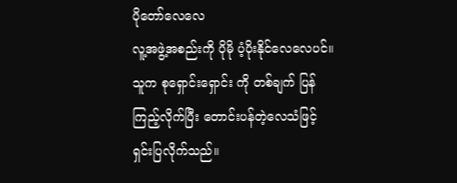ပိုတော်လေလေ
လူ့အဖွဲ့အစည်းကို ပိုမို ပံ့ပိုးနိုင်လေလေပင်။
သူက စုရှောင်းရှောင်း ကို တစ်ချက် ပြန်ကြည့်လိုက်ပြီး တောင်းပန်တဲ့လေသံဖြင့် ရှင်းပြလိုက်သည်။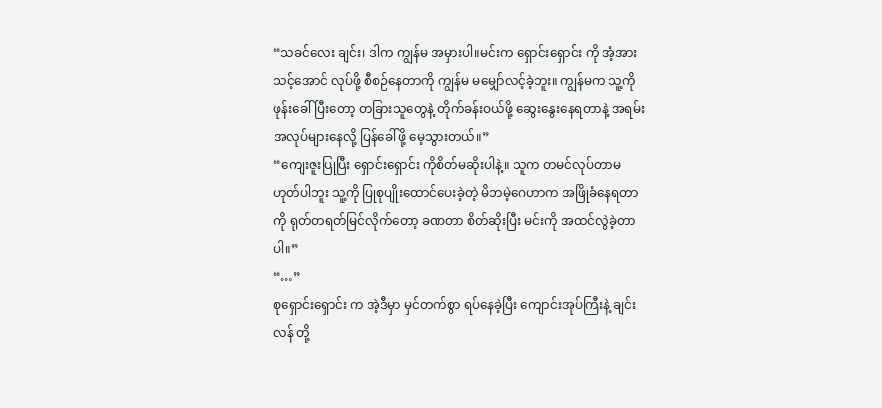“သခင်လေး ချင်း၊ ဒါက ကျွန်မ အမှားပါ။မင်းက ရှောင်းရှောင်း ကို အံ့အားသင့်အောင် လုပ်ဖို့ စီစဉ်နေတာကို ကျွန်မ မမျှော်လင့်ခဲ့ဘူး။ ကျွန်မက သူ့ကို ဖုန်းခေါ်ပြီးတော့ တခြားသူတွေနဲ့ တိုက်ခန်းဝယ်ဖို့ ဆွေးနွေးနေရတာနဲ့ အရမ်း အလုပ်များနေလို့ ပြန်ခေါ်ဖို့ မေ့သွားတယ်။”
“ကျေးဇူးပြုပြီး ရှောင်းရှောင်း ကိုစိတ်မဆိုးပါနဲ့။ သူက တမင်လုပ်တာမဟုတ်ပါဘူး သူ့ကို ပြုစုပျိုးထောင်ပေးခဲ့တဲ့ မိဘမဲ့ဂေဟာက အဖြိုခံနေရတာကို ရုတ်တရတ်မြင်လိုက်တော့ ခဏတာ စိတ်ဆိုးပြီး မင်းကို အထင်လွဲခဲ့တာပါ။”
“…”
စုရှောင်းရှောင်း က အဲ့ဒီမှာ မှင်တက်စွာ ရပ်နေခဲ့ပြီး ကျောင်းအုပ်ကြီးနဲ့ ချင်းလန် တို့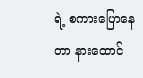ရဲ့ စကားပြောနေတာ နားထောင်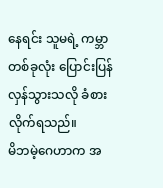နေရင်း သူမရဲ့ ကမ္ဘာတစ်ခုလုံး ပြောင်းပြန်လှန်သွားသလို ခံစားလိုက်ရသည်။
မိဘမဲ့ဂေဟာက အ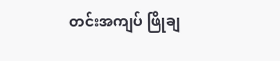တင်းအကျပ် ဖြိုချ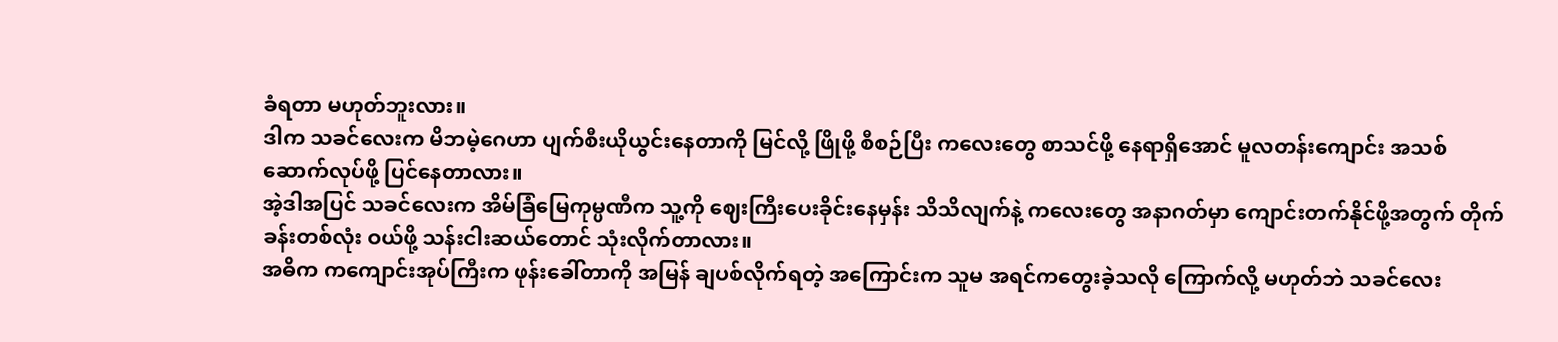ခံရတာ မဟုတ်ဘူးလား။
ဒါက သခင်လေးက မိဘမဲ့ဂေဟာ ပျက်စီးယိုယွင်းနေတာကို မြင်လို့ ဖြိုဖို့ စီစဉ်ပြီး ကလေးတွေ စာသင်ဖို့ နေရာရှိအောင် မူလတန်းကျောင်း အသစ် ဆောက်လုပ်ဖို့ ပြင်နေတာလား။
အဲ့ဒါအပြင် သခင်လေးက အိမ်ခြံမြေကုမ္ပဏီက သူ့ကို ဈေးကြီးပေးခိုင်းနေမှန်း သိသိလျက်နဲ့ ကလေးတွေ အနာဂတ်မှာ ကျောင်းတက်နိုင်ဖို့အတွက် တိုက်ခန်းတစ်လုံး ဝယ်ဖို့ သန်းငါးဆယ်တောင် သုံးလိုက်တာလား။
အဓိက ကကျောင်းအုပ်ကြီးက ဖုန်းခေါ်တာကို အမြန် ချပစ်လိုက်ရတဲ့ အကြောင်းက သူမ အရင်ကတွေးခဲ့သလို ကြောက်လို့ မဟုတ်ဘဲ သခင်လေး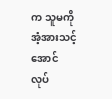က သူမကို အံ့အားသင့်အောင် လုပ်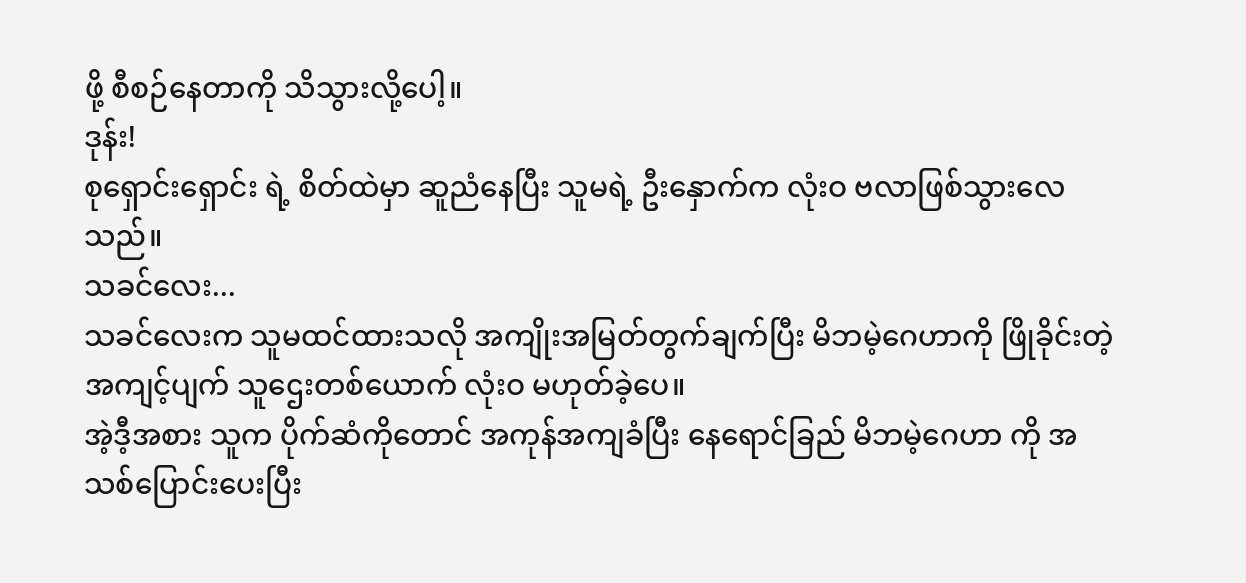ဖို့ စီစဉ်နေတာကို သိသွားလို့ပေါ့။
ဒုန်း!
စုရှောင်းရှောင်း ရဲ့ စိတ်ထဲမှာ ဆူညံနေပြီး သူမရဲ့ ဦးနှောက်က လုံးဝ ဗလာဖြစ်သွားလေသည်။
သခင်လေး...
သခင်လေးက သူမထင်ထားသလို အကျိုးအမြတ်တွက်ချက်ပြီး မိဘမဲ့ဂေဟာကို ဖြိုခိုင်းတဲ့ အကျင့်ပျက် သူဌေးတစ်ယောက် လုံးဝ မဟုတ်ခဲ့ပေ။
အဲ့ဒီ့အစား သူက ပိုက်ဆံကိုတောင် အကုန်အကျခံပြီး နေရောင်ခြည် မိဘမဲ့ဂေဟာ ကို အသစ်ပြောင်းပေးပြီး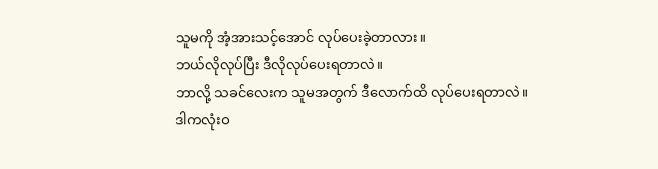သူမကို အံ့အားသင့်အောင် လုပ်ပေးခဲ့တာလား။
ဘယ်လိုလုပ်ပြီး ဒီလိုလုပ်ပေးရတာလဲ။
ဘာလို့ သခင်လေးက သူမအတွက် ဒီလောက်ထိ လုပ်ပေးရတာလဲ။
ဒါကလုံးဝ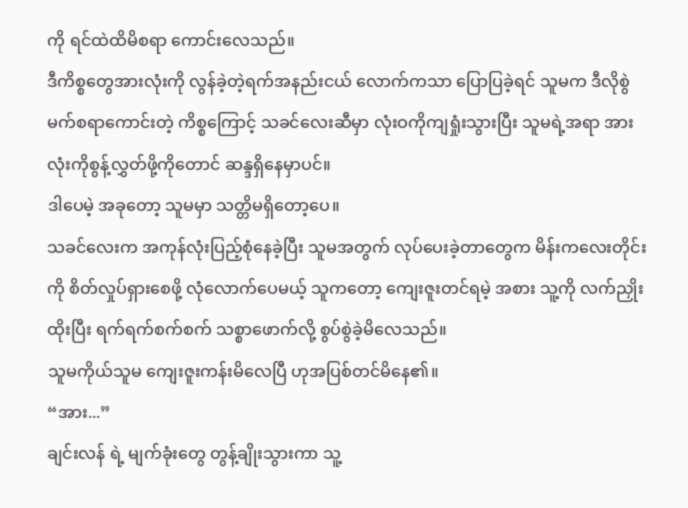ကို ရင်ထဲထိမိစရာ ကောင်းလေသည်။
ဒီကိစ္စတွေအားလုံးကို လွန်ခဲ့တဲ့ရက်အနည်းငယ် လောက်ကသာ ပြောပြခဲ့ရင် သူမက ဒီလိုစွဲမက်စရာကောင်းတဲ့ ကိစ္စကြောင့် သခင်လေးဆီမှာ လုံးဝကိုကျရှုံးသွားပြီး သူမရဲ့အရာ အားလုံးကိုစွန့်လွှတ်ဖို့ကိုတောင် ဆန္ဒရှိနေမှာပင်။
ဒါပေမဲ့ အခုတော့ သူမမှာ သတ္တိမရှိတော့ပေ။
သခင်လေးက အကုန်လုံးပြည့်စုံနေခဲ့ပြီး သူမအတွက် လုပ်ပေးခဲ့တာတွေက မိန်းကလေးတိုင်းကို စိတ်လှုပ်ရှားစေဖို့ လုံလောက်ပေမယ့် သူကတော့ ကျေးဇူးတင်ရမဲ့ အစား သူ့ကို လက်ညှိုးထိုးပြီး ရက်ရက်စက်စက် သစ္စာဖောက်လို့ စွပ်စွဲခဲ့မိလေသည်။
သူမကိုယ်သူမ ကျေးဇူးကန်းမိလေပြီ ဟုအပြစ်တင်မိနေ၏။
“အား...”
ချင်းလန် ရဲ့ မျက်ခုံးတွေ တွန့်ချိုးသွားကာ သူ့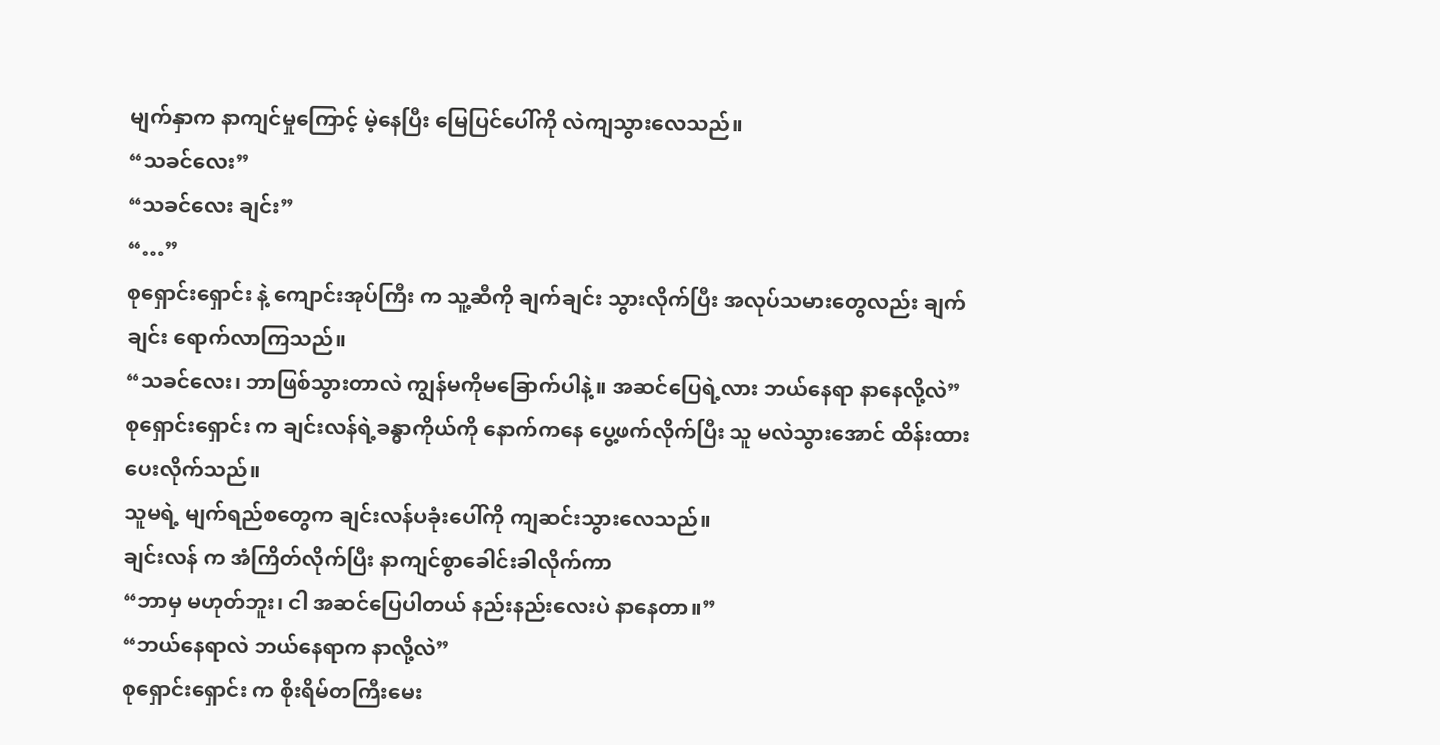မျက်နှာက နာကျင်မှုကြောင့် မဲ့နေပြီး မြေပြင်ပေါ်ကို လဲကျသွားလေသည်။
“သခင်လေး”
“သခင်လေး ချင်း”
“…”
စုရှောင်းရှောင်း နဲ့ ကျောင်းအုပ်ကြီး က သူ့ဆီကို ချက်ချင်း သွားလိုက်ပြီး အလုပ်သမားတွေလည်း ချက်ချင်း ရောက်လာကြသည်။
“သခင်လေး၊ ဘာဖြစ်သွားတာလဲ ကျွန်မကိုမခြောက်ပါနဲ့။ အဆင်ပြေရဲ့လား ဘယ်နေရာ နာနေလို့လဲ”
စုရှောင်းရှောင်း က ချင်းလန်ရဲ့ခန္ဓာကိုယ်ကို နောက်ကနေ ပွေ့ဖက်လိုက်ပြီး သူ မလဲသွားအောင် ထိန်းထားပေးလိုက်သည်။
သူမရဲ့ မျက်ရည်စတွေက ချင်းလန်ပခုံးပေါ်ကို ကျဆင်းသွားလေသည်။
ချင်းလန် က အံကြိတ်လိုက်ပြီး နာကျင်စွာခေါင်းခါလိုက်ကာ
“ဘာမှ မဟုတ်ဘူး၊ ငါ အဆင်ပြေပါတယ် နည်းနည်းလေးပဲ နာနေတာ။”
“ဘယ်နေရာလဲ ဘယ်နေရာက နာလို့လဲ”
စုရှောင်းရှောင်း က စိုးရိမ်တကြီးမေး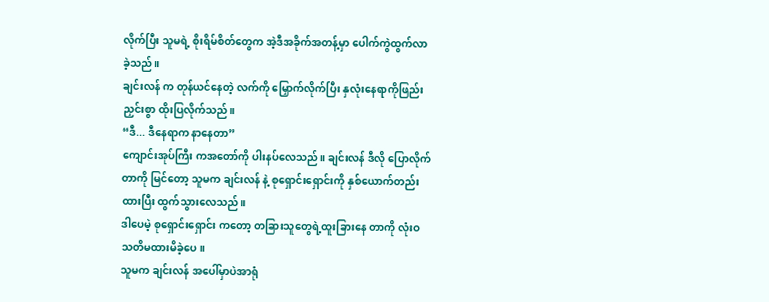လိုက်ပြီး သူမရဲ့ စိုးရိမ်စိတ်တွေက အဲ့ဒီအခိုက်အတန့်မှာ ပေါက်ကွဲထွက်လာခဲ့သည်။
ချင်းလန် က တုန်ယင်နေတဲ့ လက်ကို မြှောက်လိုက်ပြီး နှလုံးနေရာကိုဖြည်းညှင်းစွာ ထိုးပြလိုက်သည်။
“ဒီ... ဒီနေရာက နာနေတာ”
ကျောင်းအုပ်ကြီး ကအတော်ကို ပါးနပ်လေသည်။ ချင်းလန် ဒီလို ပြောလိုက်တာကို မြင်တော့ သူမက ချင်းလန် နဲ့ စုရှောင်းရှောင်းကို နှစ်ယောက်တည်း
ထားပြီး ထွက်သွားလေသည်။
ဒါပေမဲ့ စုရှောင်းရှောင်း ကတော့ တခြားသူတွေရဲ့ထူးခြားနေ တာကို လုံးဝသတိမထားမိခဲ့ပေ။
သူမက ချင်းလန် အပေါ်မှာပဲအာရုံ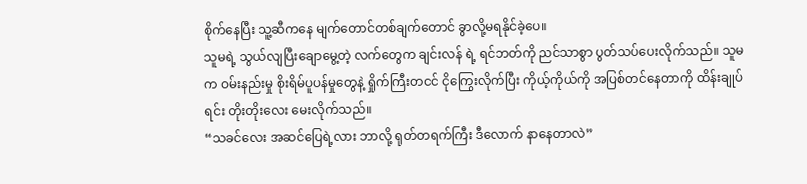စိုက်နေပြီး သူ့ဆီကနေ မျက်တောင်တစ်ချက်တောင် ခွာလို့မရနိုင်ခဲ့ပေ။
သူမရဲ့ သွယ်လျပြီးချောမွေ့တဲ့ လက်တွေက ချင်းလန် ရဲ့ ရင်ဘတ်ကို ညင်သာစွာ ပွတ်သပ်ပေးလိုက်သည်။ သူမက ဝမ်းနည်းမှု စိုးရိမ်ပူပန်မှုတွေနဲ့ ရှိုက်ကြီးတငင် ငိုကြွေးလိုက်ပြီး ကိုယ့်ကိုယ်ကို အပြစ်တင်နေတာကို ထိန်းချုပ်ရင်း တိုးတိုးလေး မေးလိုက်သည်။
“သခင်လေး အဆင်ပြေရဲ့လား ဘာလို့ ရုတ်တရက်ကြီး ဒီလောက် နာနေတာလဲ”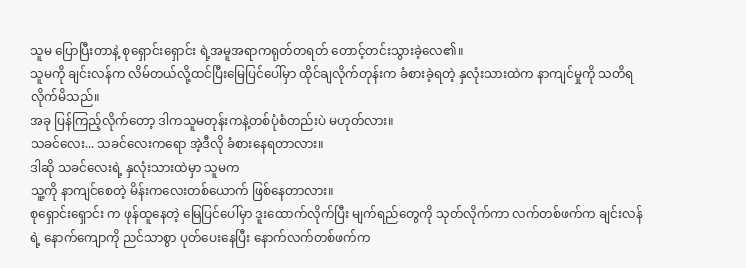သူမ ပြောပြီးတာနဲ့ စုရှောင်းရှောင်း ရဲ့အမူအရာကရုတ်တရတ် တောင့်တင်းသွားခဲ့လေ၏။
သူမကို ချင်းလန်က လိမ်တယ်လို့ထင်ပြီးမြေပြင်ပေါ်မှာ ထိုင်ချလိုက်တုန်းက ခံစားခဲ့ရတဲ့ နှလုံးသားထဲက နာကျင်မှုကို သတိရလိုက်မိသည်။
အခု ပြန်ကြည့်လိုက်တော့ ဒါကသူမတုန်းကနဲ့တစ်ပုံစံတည်းပဲ မဟုတ်လား။
သခင်လေး... သခင်လေးကရော အဲ့ဒီလို ခံစားနေရတာလား။
ဒါဆို သခင်လေးရဲ့ နှလုံးသားထဲမှာ သူမက
သူ့ကို နာကျင်စေတဲ့ မိန်းကလေးတစ်ယောက် ဖြစ်နေတာလား။
စုရှောင်းရှောင်း က ဖုန်ထူနေတဲ့ မြေပြင်ပေါ်မှာ ဒူးထောက်လိုက်ပြီး မျက်ရည်တွေကို သုတ်လိုက်ကာ လက်တစ်ဖက်က ချင်းလန် ရဲ့ နောက်ကျောကို ညင်သာစွာ ပုတ်ပေးနေပြီး နောက်လက်တစ်ဖက်က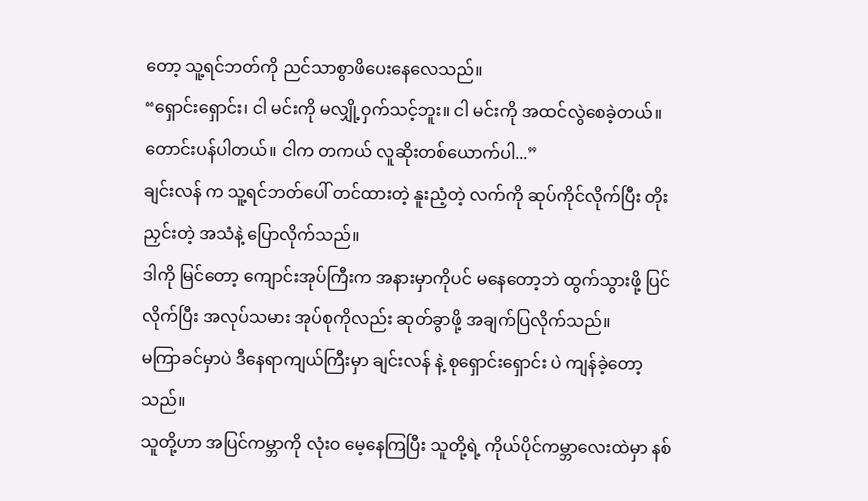တော့ သူ့ရင်ဘတ်ကို ညင်သာစွာဖိပေးနေလေသည်။
“ရှောင်းရှောင်း၊ ငါ မင်းကို မလျှို့ဝှက်သင့်ဘူး။ ငါ မင်းကို အထင်လွဲစေခဲ့တယ်။ တောင်းပန်ပါတယ်။ ငါက တကယ် လူဆိုးတစ်ယောက်ပါ...”
ချင်းလန် က သူ့ရင်ဘတ်ပေါ် တင်ထားတဲ့ နူးညံ့တဲ့ လက်ကို ဆုပ်ကိုင်လိုက်ပြီး တိုးညှင်းတဲ့ အသံနဲ့ ပြောလိုက်သည်။
ဒါကို မြင်တော့ ကျောင်းအုပ်ကြီးက အနားမှာကိုပင် မနေတော့ဘဲ ထွက်သွားဖို့ ပြင်လိုက်ပြီး အလုပ်သမား အုပ်စုကိုလည်း ဆုတ်ခွာဖို့ အချက်ပြလိုက်သည်။
မကြာခင်မှာပဲ ဒီနေရာကျယ်ကြီးမှာ ချင်းလန် နဲ့ စုရှောင်းရှောင်း ပဲ ကျန်ခဲ့တော့သည်။
သူတို့ဟာ အပြင်ကမ္ဘာကို လုံးဝ မေ့နေကြပြီး သူတို့ရဲ့ ကိုယ်ပိုင်ကမ္ဘာလေးထဲမှာ နစ်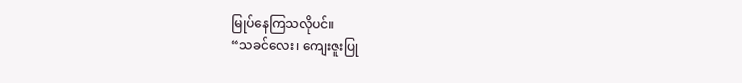မြုပ်နေကြသလိုပင်။
“သခင်လေး၊ ကျေးဇူးပြု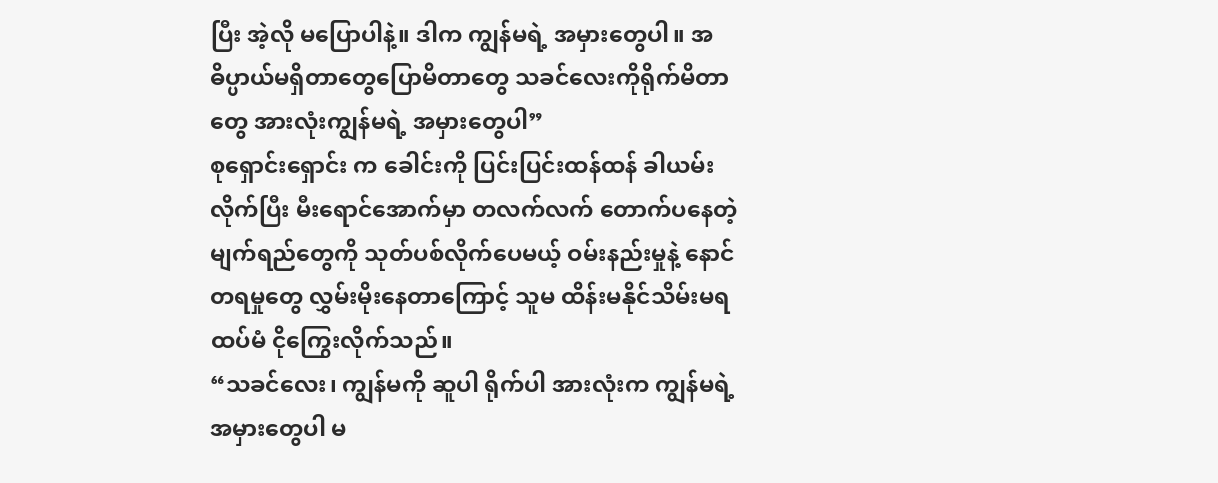ပြီး အဲ့လို မပြောပါနဲ့။ ဒါက ကျွန်မရဲ့ အမှားတွေပါ။ အဓိပ္ပာယ်မရှိတာတွေပြောမိတာတွေ သခင်လေးကိုရိုက်မိတာတွေ အားလုံးကျွန်မရဲ့ အမှားတွေပါ”
စုရှောင်းရှောင်း က ခေါင်းကို ပြင်းပြင်းထန်ထန် ခါယမ်းလိုက်ပြီး မီးရောင်အောက်မှာ တလက်လက် တောက်ပနေတဲ့ မျက်ရည်တွေကို သုတ်ပစ်လိုက်ပေမယ့် ဝမ်းနည်းမှုနဲ့ နောင်တရမှုတွေ လွှမ်းမိုးနေတာကြောင့် သူမ ထိန်းမနိုင်သိမ်းမရ ထပ်မံ ငိုကြွေးလိုက်သည်။
“သခင်လေး၊ ကျွန်မကို ဆူပါ ရိုက်ပါ အားလုံးက ကျွန်မရဲ့ အမှားတွေပါ မ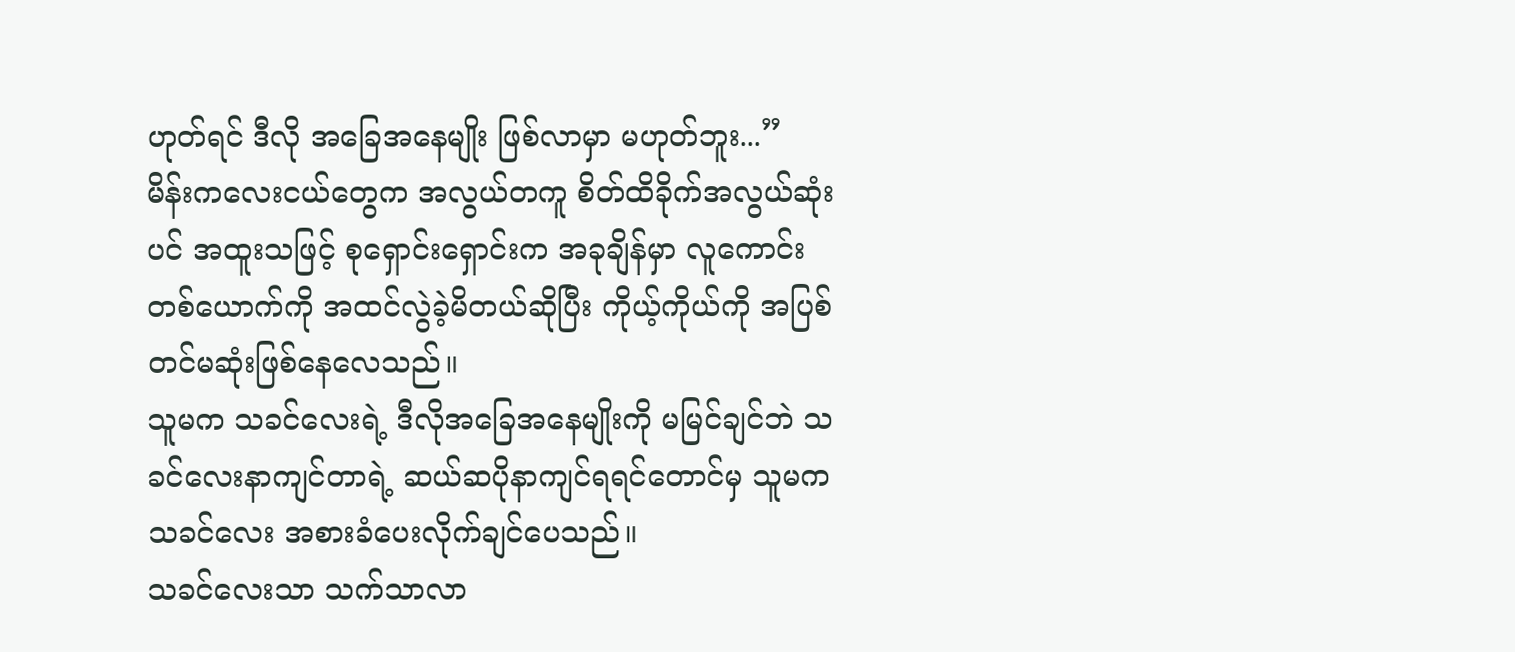ဟုတ်ရင် ဒီလို အခြေအနေမျိုး ဖြစ်လာမှာ မဟုတ်ဘူး...”
မိန်းကလေးငယ်တွေက အလွယ်တကူ စိတ်ထိခိုက်အလွယ်ဆုံးပင် အထူးသဖြင့် စုရှောင်းရှောင်းက အခုချိန်မှာ လူကောင်းတစ်ယောက်ကို အထင်လွဲခဲ့မိတယ်ဆိုပြီး ကိုယ့်ကိုယ်ကို အပြစ်တင်မဆုံးဖြစ်နေလေသည်။
သူမက သခင်လေးရဲ့ ဒီလိုအခြေအနေမျိုးကို မမြင်ချင်ဘဲ သခင်လေးနာကျင်တာရဲ့ ဆယ်ဆပိုနာကျင်ရရင်တောင်မှ သူမက သခင်လေး အစားခံပေးလိုက်ချင်ပေသည်။
သခင်လေးသာ သက်သာလာ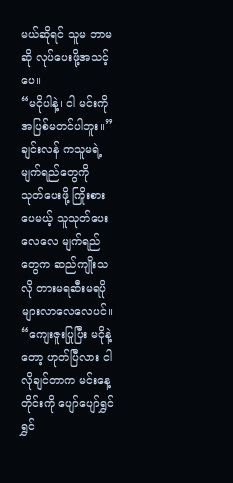မယ်ဆိုရင် သူမ ဘာမဆို လုပ်ပေးဖို့အသင့်ပေ။
“မငိုပါနဲ့၊ ငါ မင်းကို အပြစ်မတင်ပါဘူး။”
ချင်းလန် ကသူမရဲ့မျက်ရည်တွေကို သုတ်ပေးဖို့ ကြိုးစားပေမယ့် သူသုတ်ပေးလေလေ မျက်ရည်တွေက ဆည်ကျိုးသလို တားမရဆီးမရပိုများလာလေလေပင်။
“ကျေးဇူးပြုပြီး မငိုနဲ့တော့ ဟုတ်ပြီလား ငါ လိုချင်တာက မင်းနေ့တိုင်းကို ပျော်ပျော်ရွှင်ရွှင်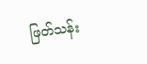ဖြတ်သန်း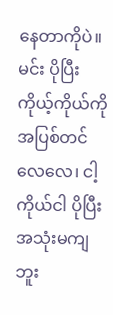နေတာကိုပဲ။ မင်း ပိုပြီး ကိုယ့်ကိုယ်ကို အပြစ်တင်လေလေ၊ ငါ့ကိုယ်ငါ ပိုပြီး အသုံးမကျဘူး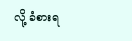လို့ ခံစားရ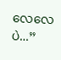လေလေပဲ...”